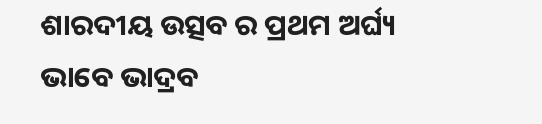ଶାରଦୀୟ ଉତ୍ସବ ର ପ୍ରଥମ ଅର୍ଘ୍ୟ ଭାବେ ଭାଦ୍ରବ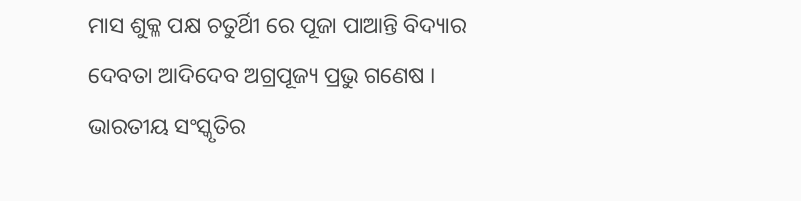ମାସ ଶୁକ୍ଳ ପକ୍ଷ ଚତୁର୍ଥିୀ ରେ ପୂଜା ପାଆନ୍ତି ବିଦ୍ୟାର ଦେବତା ଆଦିଦେବ ଅଗ୍ରପୂଜ୍ୟ ପ୍ରଭୁ ଗଣେଷ । ଭାରତୀୟ ସଂସ୍କୃତିର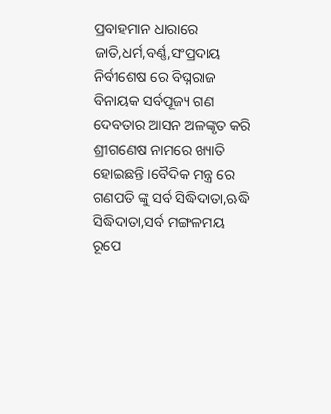ପ୍ରବାହମାନ ଧାରାରେ ଜାତି,ଧର୍ମ,ବର୍ଣ୍ଣ,ସଂପ୍ରଦାୟ ନିର୍ବୀଶେଷ ରେ ବିଘ୍ନରାଜ ବିନାୟକ ସର୍ବପୂଜ୍ୟ ଗଣ ଦେବତାର ଆସନ ଅଳଙ୍କୃତ କରି ଶ୍ରୀଗଣେଷ ନାମରେ ଖ୍ୟାତି ହୋଇଛନ୍ତି ।ବୈଦିକ ମନ୍ତ୍ର ରେ ଗଣପତି ଙ୍କୁ ସର୍ବ ସିଦ୍ଧିଦାତା,ଋଦ୍ଧି ସିଦ୍ଧିଦାତା,ସର୍ବ ମଙ୍ଗଳମୟ ରୂପେ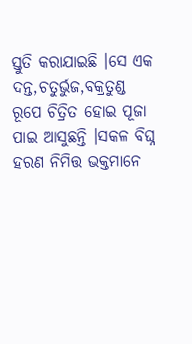ସ୍ତୁତି କରାଯାଇଛି ।ସେ ଏକ ଦନ୍ତ,ଚତୁର୍ଭୁଜ,ବକ୍ରତୁଣ୍ଡ ରୂପେ ଚିତ୍ରିତ ହୋଇ ପୂଜା ପାଇ ଆସୁଛନ୍ତି ।ସକଳ ବିଘ୍ନ ହରଣ ନିମିତ୍ତ ଭକ୍ତମାନେ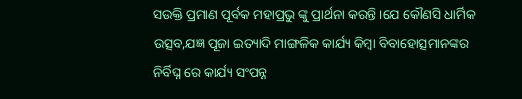ସଉକ୍ତି ପ୍ରମାଣ ପୂର୍ବକ ମହାପ୍ରଭୁ ଙ୍କୁ ପ୍ରାର୍ଥନା କରନ୍ତି ।ଯେ କୌଣସି ଧାର୍ମିକ ଉତ୍ସବ,ଯଜ୍ଞ ପୂଜା ଇତ୍ୟାଦି ମାଙ୍ଗଳିକ କାର୍ଯ୍ୟ କିମ୍ବା ବିବାହୋତ୍ସମାନଙ୍କର ନିର୍ବିଘ୍ନ ରେ କାର୍ଯ୍ୟ ସଂପନ୍ନ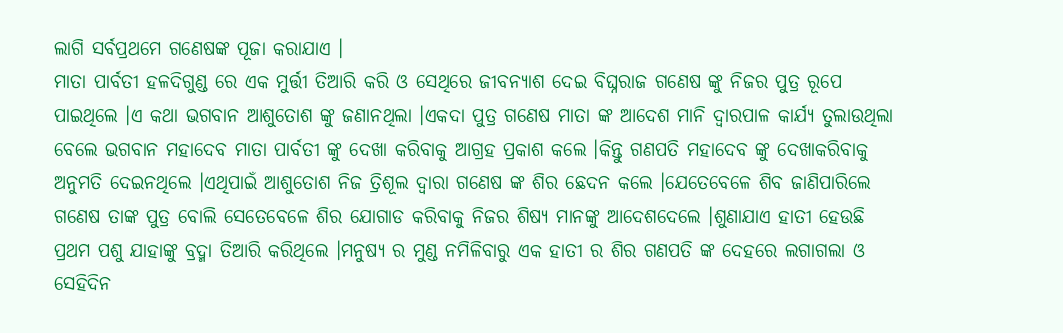ଲାଗି ସର୍ବପ୍ରଥମେ ଗଣେଷଙ୍କ ପୂଜା କରାଯାଏ ।
ମାତା ପାର୍ବତୀ ହଳଦିଗୁଣ୍ଡ ରେ ଏକ ମୁର୍ତ୍ତୀ ତିଆରି କରି ଓ ସେଥିରେ ଜୀବନ୍ୟାଶ ଦେଇ ବିଘ୍ନରାଜ ଗଣେଷ ଙ୍କୁ ନିଜର ପୁତ୍ର ରୂପେ ପାଇଥିଲେ ।ଏ କଥା ଭଗବାନ ଆଶୁତୋଶ ଙ୍କୁ ଜଣାନଥିଲା ।ଏକଦା ପୁତ୍ର ଗଣେଷ ମାତା ଙ୍କ ଆଦେଶ ମାନି ଦ୍ୱାରପାଳ କାର୍ଯ୍ୟ ତୁଲାଉଥିଲା ବେଲେ ଭଗବାନ ମହାଦେବ ମାତା ପାର୍ବତୀ ଙ୍କୁ ଦେଖା କରିବାକୁ ଆଗ୍ରହ ପ୍ରକାଶ କଲେ ।କିନ୍ତୁ ଗଣପତି ମହାଦେବ ଙ୍କୁ ଦେଖାକରିବାକୁ ଅନୁମତି ଦେଇନଥିଲେ ।ଏଥିପାଇଁ ଆଶୁତୋଶ ନିଜ ତ୍ରିଶୂଲ ଦ୍ୱାରା ଗଣେଷ ଙ୍କ ଶିର ଛେଦନ କଲେ ।ଯେତେବେଳେ ଶିବ ଜାଣିପାରିଲେ ଗଣେଷ ତାଙ୍କ ପୁତ୍ର ବୋଲି ସେତେବେଳେ ଶିର ଯୋଗାଡ କରିବାକୁ ନିଜର ଶିଷ୍ୟ ମାନଙ୍କୁ ଆଦେଶଦେଲେ ।ଶୁଣାଯାଏ ହାତୀ ହେଉଛି ପ୍ରଥମ ପଶୁ ଯାହାଙ୍କୁ ବ୍ରଦ୍ମା ତିଆରି କରିଥିଲେ ।ମନୁଷ୍ୟ ର ମୁଣ୍ଡ ନମିଳିବାରୁ ଏକ ହାତୀ ର ଶିର ଗଣପତି ଙ୍କ ଦେହରେ ଲଗାଗଲା ଓ ସେହିଦିନ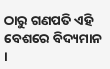ଠାରୁ ଗଣପତି ଏହି ବେଶରେ ବିଦ୍ୟମାନ ।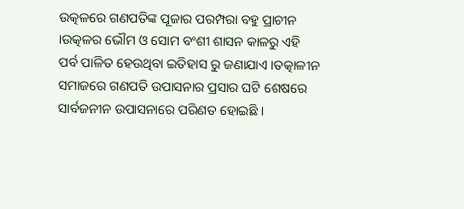ଉତ୍କଳରେ ଗଣପତିଙ୍କ ପୂଜାର ପରମ୍ପରା ବହୁ ପ୍ରାଚୀନ ।ଉତ୍କଳର ଭୌମ ଓ ସୋମ ବଂଶୀ ଶାସନ କାଳରୁ ଏହି ପର୍ବ ପାଳିତ ହେଉଥିବା ଇତିହାସ ରୁ ଜଣାଯାଏ ।ତତ୍କାଳୀନ ସମାଜରେ ଗଣପତି ଉପାସନାର ପ୍ରସାର ଘଟି ଶେଷରେ ସାର୍ବଜନୀନ ଉପାସନାରେ ପରିଣତ ହୋଇଛି ।